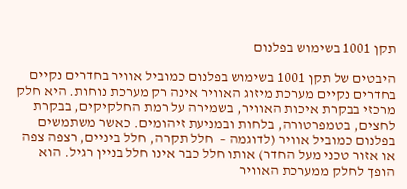תקן 1001 בשימוש בפלנום

היבטים של תקן 1001 בשימוש בפלנום כמוביל אוויר בחדרים נקיים
בחדרים נקיים מערכת מיזוג האוויר אינה רק מערכת נוחות. היא חלק מרכזי בבקרת איכות האוויר, בשמירה על רמת החלקיקים, בבקרת לחצים, בטמפרטורה, בלחות ובמניעת זיהומים. כאשר משתמשים בפלנום כמוביל אוויר (לדוגמה –  חלל תקרה, חלל ביניים, רצפה צפה או אזור טכני מעל החדר) אותו חלל כבר אינו חלל בניין רגיל. הוא הופך לחלק ממערכת האוויר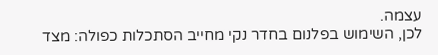עצמה.
לכן, השימוש בפלנום בחדר נקי מחייב הסתכלות כפולה: מצד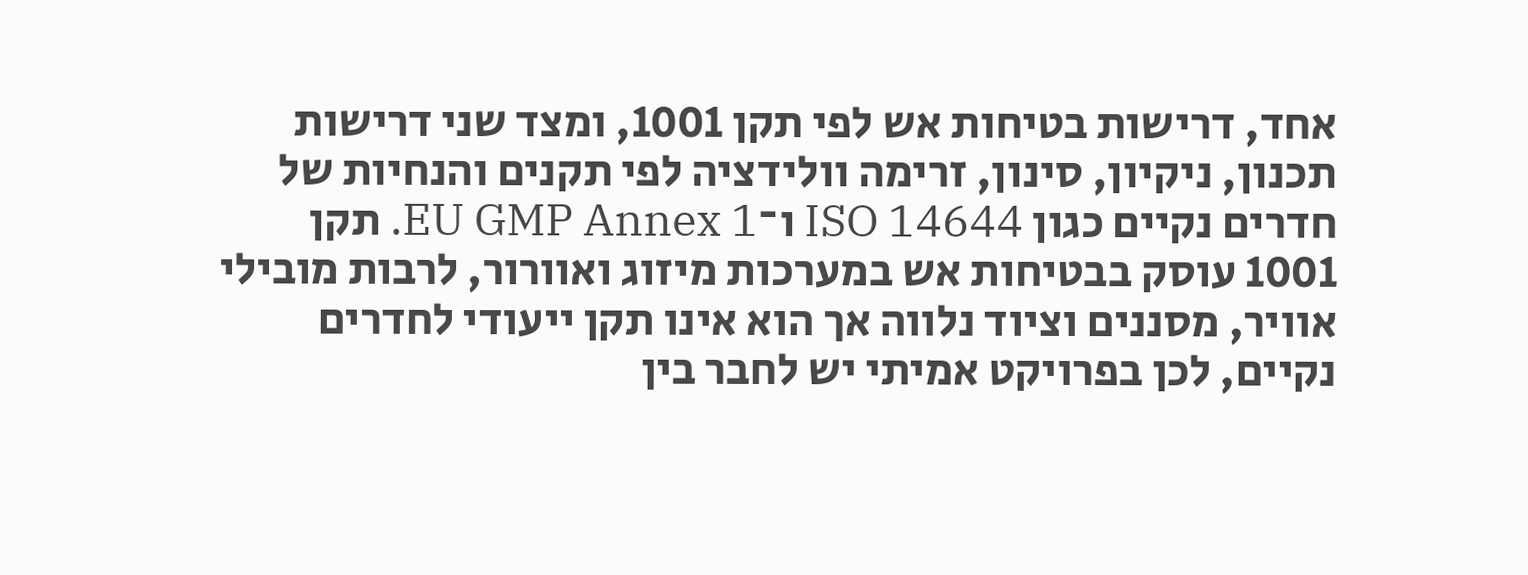אחד, דרישות בטיחות אש לפי תקן 1001, ומצד שני דרישות תכנון, ניקיון, סינון, זרימה וולידציה לפי תקנים והנחיות של חדרים נקיים כגון ISO 14644 ו־EU GMP Annex 1. תקן 1001 עוסק בבטיחות אש במערכות מיזוג ואוורור, לרבות מובילי אוויר, מסננים וציוד נלווה אך הוא אינו תקן ייעודי לחדרים נקיים, לכן בפרויקט אמיתי יש לחבר בין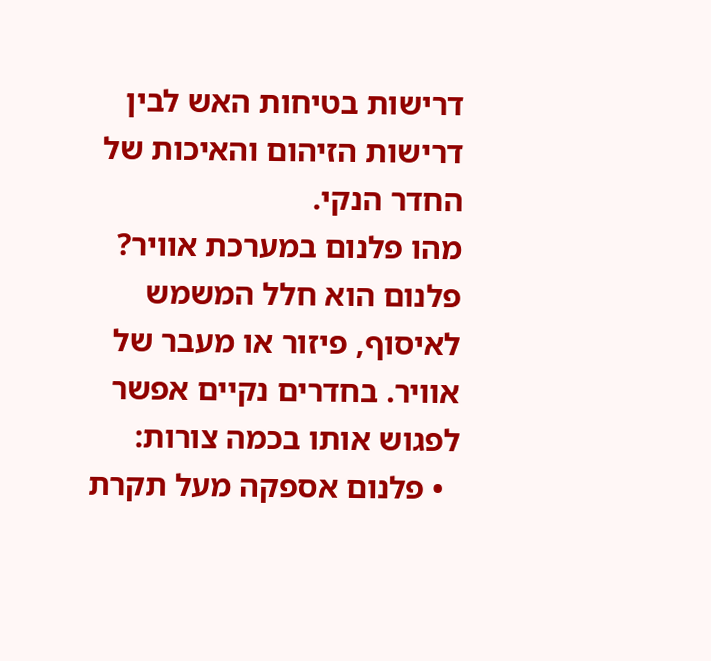דרישות בטיחות האש לבין דרישות הזיהום והאיכות של החדר הנקי.
מהו פלנום במערכת אוויר?
פלנום הוא חלל המשמש לאיסוף, פיזור או מעבר של אוויר. בחדרים נקיים אפשר לפגוש אותו בכמה צורות:
  • פלנום אספקה מעל תקרת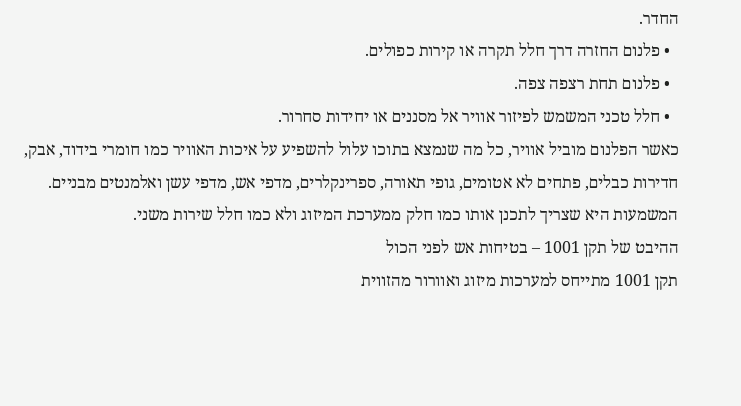החדר.
  • פלנום החזרה דרך חלל תקרה או קירות כפולים.
  • פלנום תחת רצפה צפה.
  • חלל טכני המשמש לפיזור אוויר אל מסננים או יחידות סחרור.
כאשר הפלנום מוביל אוויר, כל מה שנמצא בתוכו עלול להשפיע על איכות האוויר כמו חומרי בידוד, אבק, חדירות כבלים, פתחים לא אטומים, גופי תאורה, ספרינקלרים, מדפי אש, מדפי עשן ואלמנטים מבניים. המשמעות היא שצריך לתכנן אותו כמו חלק ממערכת המיזוג ולא כמו חלל שירות משני.
ההיבט של תקן 1001 – בטיחות אש לפני הכול
תקן 1001 מתייחס למערכות מיזוג ואוורור מהזווית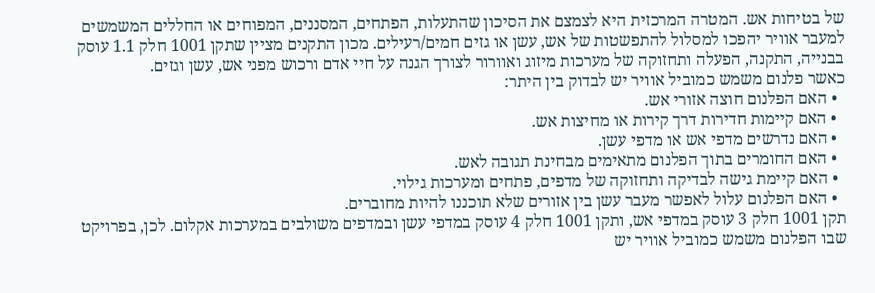של בטיחות אש. המטרה המרכזית היא לצמצם את הסיכון שהתעלות, הפתחים, המסננים, המפוחים או החללים המשמשים למעבר אוויר יהפכו למסלול להתפשטות של אש, עשן או גזים חמים/רעילים. מכון התקנים מציין שתקן 1001 חלק 1.1 עוסק בבנייה, התקנה, הפעלה ותחזוקה של מערכות מיזוג ואוורור לצורך הגנה על חיי אדם ורכוש מפני אש, עשן וגזים.
כאשר פלנום משמש כמוביל אוויר יש לבדוק בין היתר:
  • האם הפלנום חוצה אזורי אש.
  • האם קיימות חדירות דרך קירות או מחיצות אש.
  • האם נדרשים מדפי אש או מדפי עשן.
  • האם החומרים בתוך הפלנום מתאימים מבחינת תגובה לאש.
  • האם קיימת גישה לבדיקה ותחזוקה של מדפים, פתחים ומערכות גילוי.
  • האם הפלנום עלול לאפשר מעבר עשן בין אזורים שלא תוכננו להיות מחוברים.
תקן 1001 חלק 3 עוסק במדפי אש, ותקן 1001 חלק 4 עוסק במדפי עשן ובמדפים משולבים במערכות אקלום. לכן, בפרויקט שבו הפלנום משמש כמוביל אוויר יש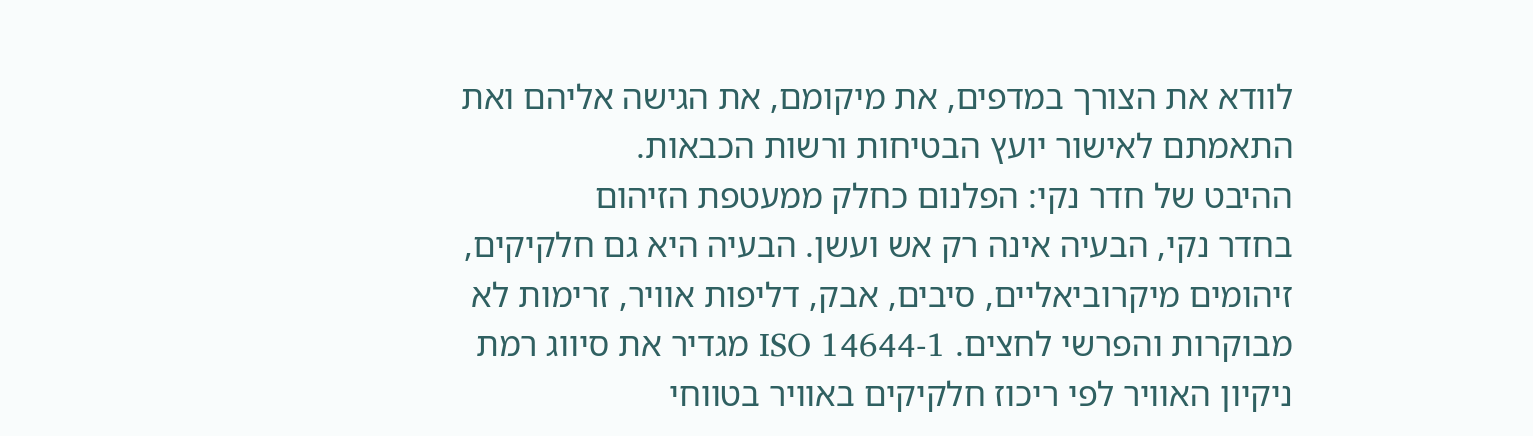לוודא את הצורך במדפים, את מיקומם, את הגישה אליהם ואת התאמתם לאישור יועץ הבטיחות ורשות הכבאות.
ההיבט של חדר נקי: הפלנום כחלק ממעטפת הזיהום
בחדר נקי, הבעיה אינה רק אש ועשן. הבעיה היא גם חלקיקים, זיהומים מיקרוביאליים, סיבים, אבק, דליפות אוויר, זרימות לא מבוקרות והפרשי לחצים. ISO 14644-1 מגדיר את סיווג רמת ניקיון האוויר לפי ריכוז חלקיקים באוויר בטווחי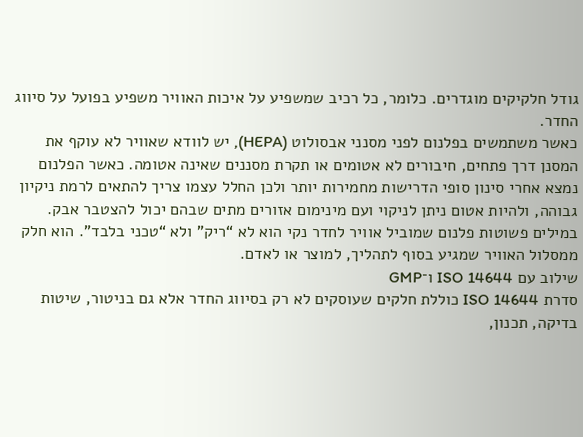גודל חלקיקים מוגדרים. כלומר, כל רכיב שמשפיע על איכות האוויר משפיע בפועל על סיווג החדר.
כאשר משתמשים בפלנום לפני מסנני אבסולוט (HEPA), יש לוודא שאוויר לא עוקף את המסנן דרך פתחים, חיבורים לא אטומים או תקרת מסננים שאינה אטומה. כאשר הפלנום נמצא אחרי סינון סופי הדרישות מחמירות יותר ולכן החלל עצמו צריך להתאים לרמת ניקיון גבוהה, ולהיות אטום ניתן לניקוי ועם מינימום אזורים מתים שבהם יכול להצטבר אבק.
במילים פשוטות פלנום שמוביל אוויר לחדר נקי הוא לא “ריק” ולא “טכני בלבד”. הוא חלק ממסלול האוויר שמגיע בסוף לתהליך, למוצר או לאדם.
שילוב עם ISO 14644 ו־GMP
סדרת ISO 14644 כוללת חלקים שעוסקים לא רק בסיווג החדר אלא גם בניטור, שיטות בדיקה, תכנון,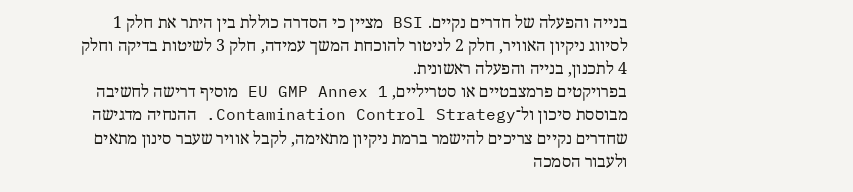בנייה והפעלה של חדרים נקיים. BSI מציין כי הסדרה כוללת בין היתר את חלק 1 לסיווג ניקיון האוויר, חלק 2 לניטור להוכחת המשך עמידה, חלק 3 לשיטות בדיקה וחלק 4 לתכנון, בנייה והפעלה ראשונית.
בפרויקטים פרמצבטיים או סטריליים, EU GMP Annex 1 מוסיף דרישה לחשיבה מבוססת סיכון ול־Contamination Control Strategy. ההנחיה מדגישה שחדרים נקיים צריכים להישמר ברמת ניקיון מתאימה, לקבל אוויר שעבר סינון מתאים ולעבור הסמכה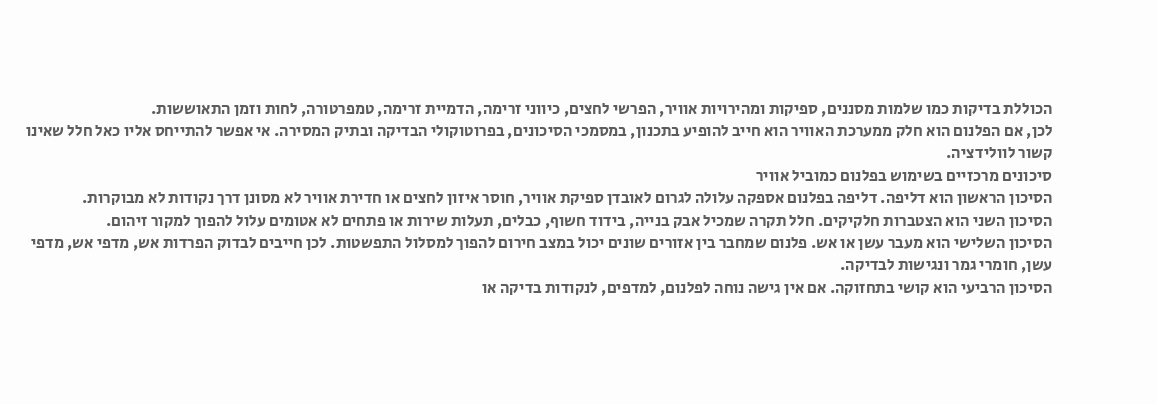הכוללת בדיקות כמו שלמות מסננים, ספיקות ומהירויות אוויר, הפרשי לחצים, כיווני זרימה, הדמיית זרימה, טמפרטורה, לחות וזמן התאוששות.
לכן, אם הפלנום הוא חלק ממערכת האוויר הוא חייב להופיע בתכנון, במסמכי הסיכונים, בפרוטוקולי הבדיקה ובתיק המסירה. אי אפשר להתייחס אליו כאל חלל שאינו קשור לוולידציה.
סיכונים מרכזיים בשימוש בפלנום כמוביל אוויר
הסיכון הראשון הוא דליפה. דליפה בפלנום אספקה עלולה לגרום לאובדן ספיקת אוויר, חוסר איזון לחצים או חדירת אוויר לא מסונן דרך נקודות לא מבוקרות.
הסיכון השני הוא הצטברות חלקיקים. חלל תקרה שמכיל אבק בנייה, בידוד חשוף, כבלים, תעלות שירות או פתחים לא אטומים עלול להפוך למקור זיהום.
הסיכון השלישי הוא מעבר עשן או אש. פלנום שמחבר בין אזורים שונים יכול במצב חירום להפוך למסלול התפשטות. לכן חייבים לבדוק הפרדות אש, מדפי אש, מדפי עשן, חומרי גמר ונגישות לבדיקה.
הסיכון הרביעי הוא קושי בתחזוקה. אם אין גישה נוחה לפלנום, למדפים, לנקודות בדיקה או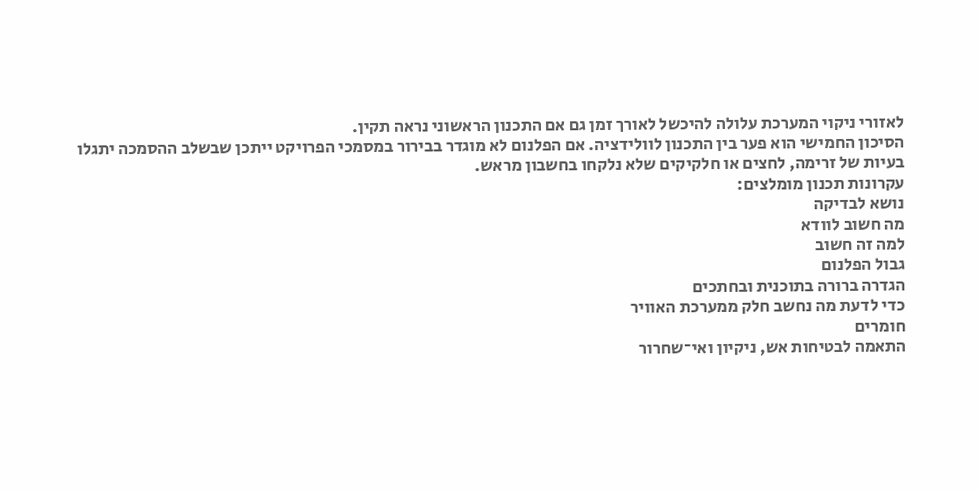לאזורי ניקוי המערכת עלולה להיכשל לאורך זמן גם אם התכנון הראשוני נראה תקין.
הסיכון החמישי הוא פער בין התכנון לוולידציה. אם הפלנום לא מוגדר בבירור במסמכי הפרויקט ייתכן שבשלב ההסמכה יתגלו בעיות של זרימה, לחצים או חלקיקים שלא נלקחו בחשבון מראש.
עקרונות תכנון מומלצים:
נושא לבדיקה
מה חשוב לוודא
למה זה חשוב
גבול הפלנום
הגדרה ברורה בתוכנית ובחתכים
כדי לדעת מה נחשב חלק ממערכת האוויר
חומרים
התאמה לבטיחות אש, ניקיון ואי־שחרור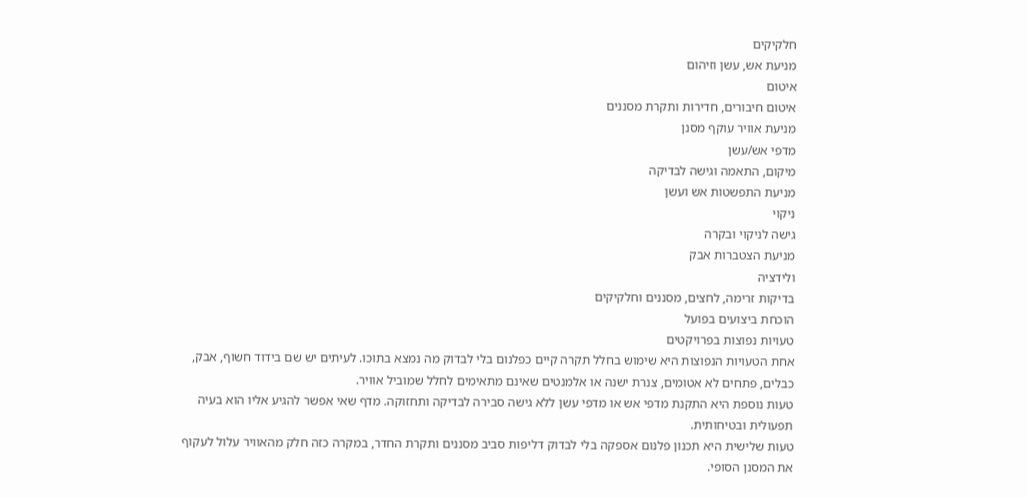חלקיקים
מניעת אש, עשן וזיהום
איטום
איטום חיבורים, חדירות ותקרת מסננים
מניעת אוויר עוקף מסנן
מדפי אש/עשן
מיקום, התאמה וגישה לבדיקה
מניעת התפשטות אש ועשן
ניקוי
גישה לניקוי ובקרה
מניעת הצטברות אבק
ולידציה
בדיקות זרימה, לחצים, מסננים וחלקיקים
הוכחת ביצועים בפועל
טעויות נפוצות בפרויקטים
אחת הטעויות הנפוצות היא שימוש בחלל תקרה קיים כפלנום בלי לבדוק מה נמצא בתוכו. לעיתים יש שם בידוד חשוף, אבק, כבלים, פתחים לא אטומים, צנרת ישנה או אלמנטים שאינם מתאימים לחלל שמוביל אוויר.
טעות נוספת היא התקנת מדפי אש או מדפי עשן ללא גישה סבירה לבדיקה ותחזוקה. מדף שאי אפשר להגיע אליו הוא בעיה תפעולית ובטיחותית.
טעות שלישית היא תכנון פלנום אספקה בלי לבדוק דליפות סביב מסננים ותקרת החדר, במקרה כזה חלק מהאוויר עלול לעקוף את המסנן הסופי.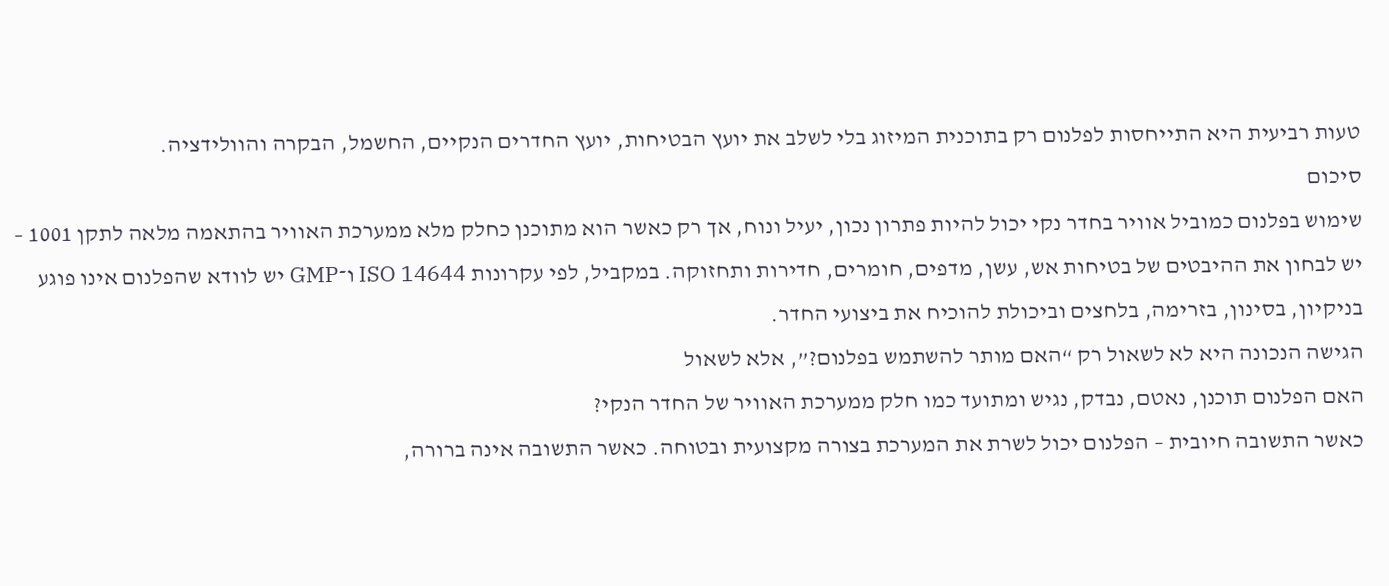טעות רביעית היא התייחסות לפלנום רק בתוכנית המיזוג בלי לשלב את יועץ הבטיחות, יועץ החדרים הנקיים, החשמל, הבקרה והוולידציה.
סיכום
שימוש בפלנום כמוביל אוויר בחדר נקי יכול להיות פתרון נכון, יעיל ונוח, אך רק כאשר הוא מתוכנן כחלק מלא ממערכת האוויר בהתאמה מלאה לתקן 1001 – יש לבחון את ההיבטים של בטיחות אש, עשן, מדפים, חומרים, חדירות ותחזוקה. במקביל, לפי עקרונות ISO 14644 ו־GMP יש לוודא שהפלנום אינו פוגע בניקיון, בסינון, בזרימה, בלחצים וביכולת להוכיח את ביצועי החדר.
הגישה הנכונה היא לא לשאול רק “האם מותר להשתמש בפלנום?”, אלא לשאול
האם הפלנום תוכנן, נאטם, נבדק, נגיש ומתועד כמו חלק ממערכת האוויר של החדר הנקי?
כאשר התשובה חיובית – הפלנום יכול לשרת את המערכת בצורה מקצועית ובטוחה. כאשר התשובה אינה ברורה,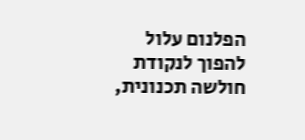הפלנום עלול להפוך לנקודת חולשה תכנונית,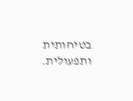בטיחותית ותפעולית.